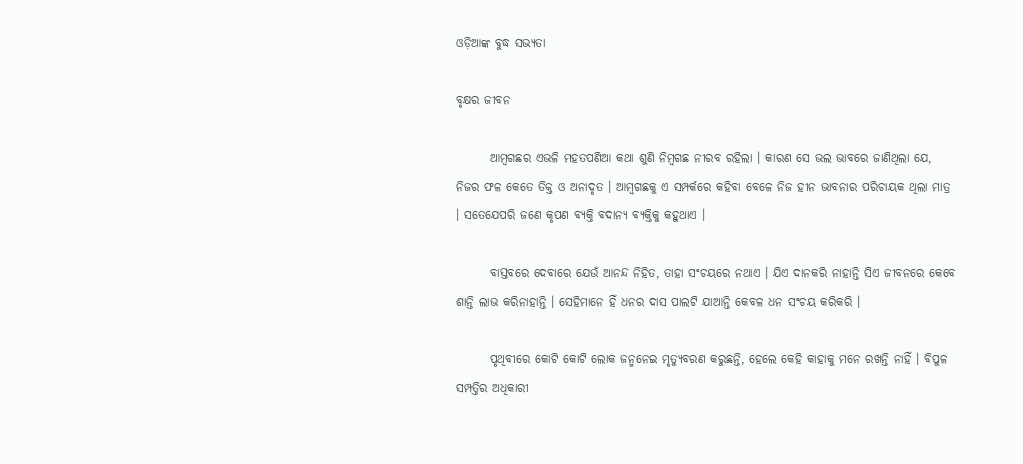ଓଡ଼ିଆଙ୍କ ବୁଦ୍ଧ ସଭ୍ୟତା

ବୃକ୍ଷର ଜୀବନ

       ଆମ୍ବଗଛର ଏଭଳି ମହତପଣିଆ କଥା ଶୁଣି ନିମ୍ବଗଛ ନୀରବ ରହିଲା । କାରଣ ସେ ଭଲ ଭାବରେ ଜାଣିଥିଲା ଯେ, ନିଜର ଫଳ କେତେ ତିକ୍ତ ଓ ଅନାଦୃତ । ଆମ୍ବଗଛକୁ ଏ ସମ୍ପର୍କରେ କହିବା ବେଳେ ନିଜ ହୀନ ଭାବନାର ପରିଚାୟକ ଥିଲା ମାତ୍ର । ସତେଯେପରି ଜଣେ କୃପଣ ବ୍ୟକ୍ତି ବଦାନ୍ୟ ବ୍ୟକ୍ତିକୁ କହୁଥାଏ ।

       ବାସ୍ତବରେ ଦେବାରେ ଯେଉଁ ଆନନ୍ଦ ନିହିତ, ତାହା ସଂଚୟରେ ନଥାଏ । ଯିଏ ଦାନକରି ନାହାନ୍ତି ସିଏ ଜୀବନରେ କେବେ ଶାନ୍ତି ଲାଭ କରିନାହାନ୍ତି । ସେହିମାନେ ହିଁ ଧନର ଦାସ ପାଲଟି ଯାଆନ୍ତି କେବଳ ଧନ ସଂଚୟ କରିକରି ।

       ପୃଥିବୀରେ କୋଟି କୋଟି ଲୋକ ଜନ୍ମନେଇ ମୃତ୍ୟୁବରଣ କରୁଛନ୍ତି, ହେଲେ କେହି କାହାକୁ ମନେ ରଖନ୍ତି ନାହିଁ । ବିପୁଳ ସମ୍ପତ୍ତିର ଅଧିକାରୀ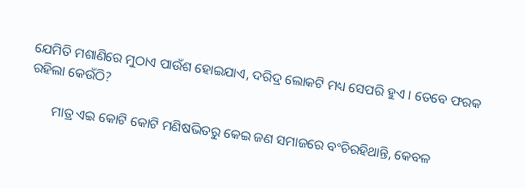ଯେମିତି ମଶାଣିରେ ମୁଠାଏ ପାଉଁଶ ହୋଇଯାଏ, ଦରିଦ୍ର ଲୋକଟି ମଧ୍ୟ ସେପରି ହୁଏ । ତେବେ ଫରକ ରହିଲା କେଉଁଠି?

       ମାତ୍ର ଏଇ କୋଟି କୋଟି ମଣିଷଭିତରୁ କେଇ ଜଣ ସମାଜରେ ବଂଚିରହିଥାନ୍ତି, କେବଳ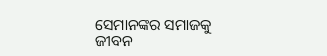ସେମାନଙ୍କର ସମାଜକୁ ଜୀବନ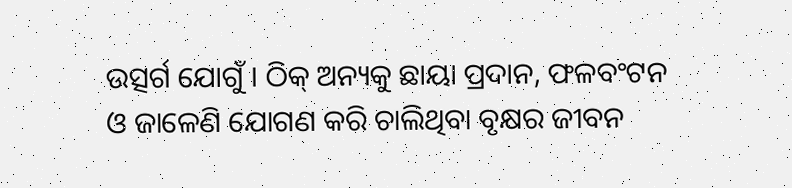ଉତ୍ସର୍ଗ ଯୋଗୁଁ । ଠିକ୍ ଅନ୍ୟକୁ ଛାୟା ପ୍ରଦାନ, ଫଳବଂଟନ ଓ ଜାଳେଣି ଯୋଗଣ କରି ଚାଲିଥିବା ବୃକ୍ଷର ଜୀବନ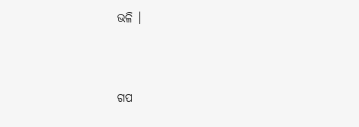ଭଳି ।


ଗପ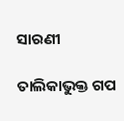ସାରଣୀ

ତାଲିକାଭୁକ୍ତ ଗପ